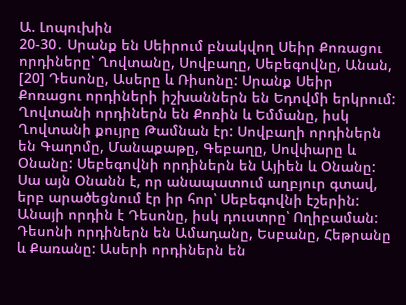Ա. Լոպուխին
20-30․ Սրանք են Սեիրում բնակվող Սեիր Քոռացու որդիները՝ Ղովտանը, Սովբաղը, Սեբեգովնը, Անան, [20] Դեսոնը, Ասերը և Ռիսոնը: Սրանք Սեիր Քոռացու որդիների իշխաններն են Եդովմի երկրում: Ղովտանի որդիներն են Քոռին և Եմմանը, իսկ Ղովտանի քույրը Թամնան էր: Սովբաղի որդիներն են Գաղոմը, Մանաքաթը, Գեբաղը, Սովփարը և Օնանը: Սեբեգովնի որդիներն են Այիեն և Օնանը: Սա այն Օնանն է, որ անապատում աղբյուր գտավ, երբ արածեցնում էր իր հոր՝ Սեբեգովնի էշերին: Անայի որդին է Դեսոնը, իսկ դուստրը՝ Ողիբաման: Դեսոնի որդիներն են Ամադանը, Եսբանը, Հեթրանը և Քառանը: Ասերի որդիներն են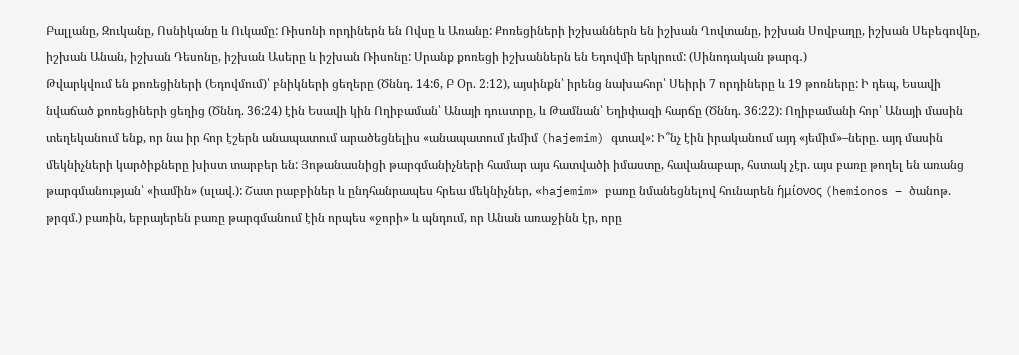Բալլանը, Զուկանը, Ոսնիկանը և Ուկամը: Ռիսոնի որդիներն են Ովսը և Առանը: Քոռեցիների իշխաններն են իշխան Ղովտանը, իշխան Սովբաղը, իշխան Սեբեգովնը, իշխան Անան, իշխան Դեսոնը, իշխան Ասերը և իշխան Ռիսոնը: Սրանք քոռեցի իշխաններն են Եդովմի երկրում: (Սինոդական թարգ․)
Թվարկվում են քոռեցիների (Եդովմում)՝ բնիկների ցեղերը (Ծննդ. 14:6, Բ Օր. 2։12), այսինքն՝ իրենց նախահոր՝ Սեիրի 7 որդիները և 19 թոռները: Ի դեպ, Եսավի նվաճած քոռեցիների ցեղից (Ծննդ. 36:24) էին Եսավի կին Ողիբաման՝ Անայի դուստրը, և Թամնան՝ Եղիփազի հարճը (Ծննդ. 36:22): Ողիբամանի հոր՝ Անայի մասին տեղեկանում ենք, որ նա իր հոր էշերն անապատում արածեցնելիս «անապատում յեմիմ (hajemim) գտավ»: Ի՞նչ էին իրականում այդ «յեմիմ»–ները. այդ մասին մեկնիչների կարծիքները խիստ տարբեր են: Յոթանասնիցի թարգմանիչների համար այս հատվածի իմաստը, հավանաբար, հստակ չէր. այս բառը թողել են առանց թարգմանության՝ «իամին» (սլավ.): Շատ րաբբիներ և ընդհանրապես հրեա մեկնիչներ, «hajemim» բառը նմանեցնելով հունարեն ἡμίονος (hemionos – ծանոթ. թրգմ.) բառին, եբրայերեն բառը թարգմանում էին որպես «ջորի» և պնդում, որ Անան առաջինն էր, որը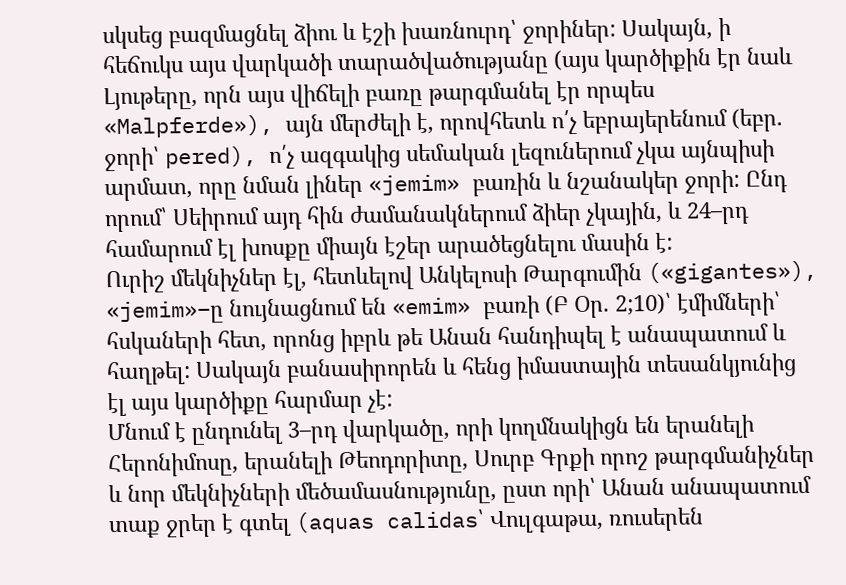սկսեց բազմացնել ձիու և էշի խառնուրդ՝ ջորիներ: Սակայն, ի հեճուկս այս վարկածի տարածվածությանը (այս կարծիքին էր նաև Լյութերը, որն այս վիճելի բառը թարգմանել էր որպես «Malpferde»), այն մերժելի է, որովհետև ո՛չ եբրայերենում (եբր. ջորի՝ pered), ո՛չ ազգակից սեմական լեզուներում չկա այնպիսի արմատ, որը նման լիներ «jemim» բառին և նշանակեր ջորի: Ընդ որում՝ Սեիրում այդ հին ժամանակներում ձիեր չկային, և 24–րդ համարում էլ խոսքը միայն էշեր արածեցնելու մասին է:
Ուրիշ մեկնիչներ էլ, հետևելով Անկելոսի Թարգումին («gigantes»), «jemim»–ը նույնացնում են «emim» բառի (Բ Օր. 2;10)՝ էմիմների՝ հսկաների հետ, որոնց իբրև թե Անան հանդիպել է անապատում և հաղթել: Սակայն բանասիրորեն և հենց իմաստային տեսանկյունից էլ այս կարծիքը հարմար չէ:
Մնում է ընդունել 3–րդ վարկածը, որի կողմնակիցն են երանելի Հերոնիմոսը, երանելի Թեոդորիտը, Սուրբ Գրքի որոշ թարգմանիչներ և նոր մեկնիչների մեծամասնությունը, ըստ որի՝ Անան անապատում տաք ջրեր է գտել (aquas calidas՝ Վուլգաթա, ռուսերեն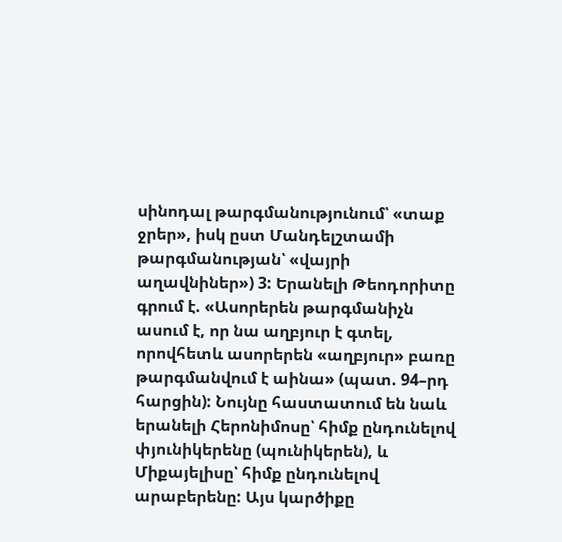սինոդալ թարգմանությունում՝ «տաք ջրեր», իսկ ըստ Մանդելշտամի թարգմանության՝ «վայրի աղավնիներ») 3: Երանելի Թեոդորիտը գրում է. «Ասորերեն թարգմանիչն ասում է, որ նա աղբյուր է գտել, որովհետև ասորերեն «աղբյուր» բառը թարգմանվում է աինա» (պատ. 94–րդ հարցին): Նույնը հաստատում են նաև երանելի Հերոնիմոսը՝ հիմք ընդունելով փյունիկերենը (պունիկերեն), և Միքայելիսը՝ հիմք ընդունելով արաբերենը: Այս կարծիքը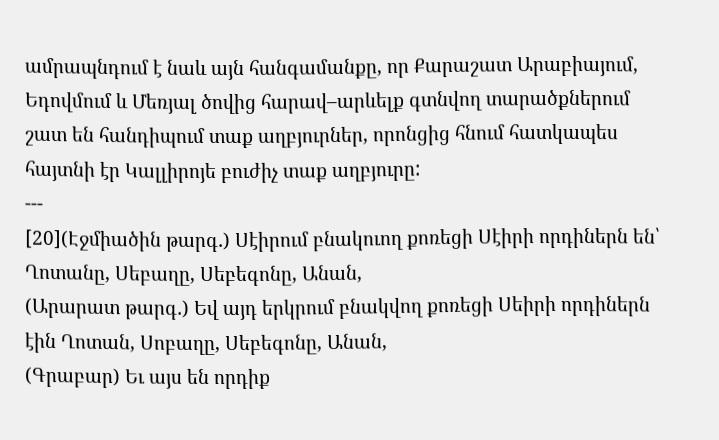ամրապնդում է նաև այն հանգամանքը, որ Քարաշատ Արաբիայում, Եդովմում և Մեռյալ ծովից հարավ–արևելք գտնվող տարածքներում շատ են հանդիպում տաք աղբյուրներ, որոնցից հնում հատկապես հայտնի էր Կալլիրոյե բուժիչ տաք աղբյուրը:
---
[20](Էջմիածին թարգ․) Սէիրում բնակուող քոռեցի Սէիրի որդիներն են՝ Ղոտանը, Սեբաղը, Սեբեգոնը, Անան,
(Արարատ թարգ․) Եվ այդ երկրում բնակվող քոռեցի Սեիրի որդիներն էին Ղոտան, Սոբաղը, Սեբեգոնը, Անան,
(Գրաբար) Եւ այս են որդիք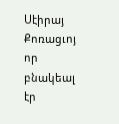Սէիրայ Քոռացւոյ որ բնակեալ էր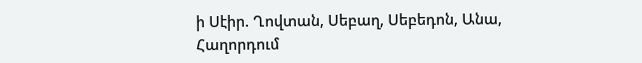ի Սէիր. Ղովտան, Սեբաղ, Սեբեդոն, Անա,
Հաղորդում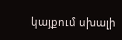կայքում սխալի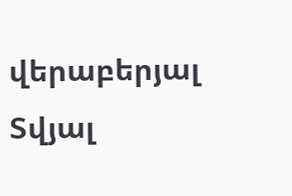վերաբերյալ
Տվյալ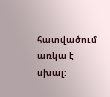հատվածում առկա է սխալ: